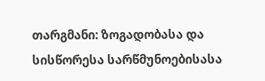თარგმანი: ზოგადობასა და სისწორესა სარწმუნოებისასა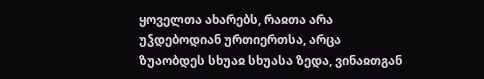ყოველთა ახარებს, რაჲთა არა უჴდებოდიან ურთიერთსა, არცა ზუაობდეს სხუაჲ სხუასა ზედა, ვინაჲთგან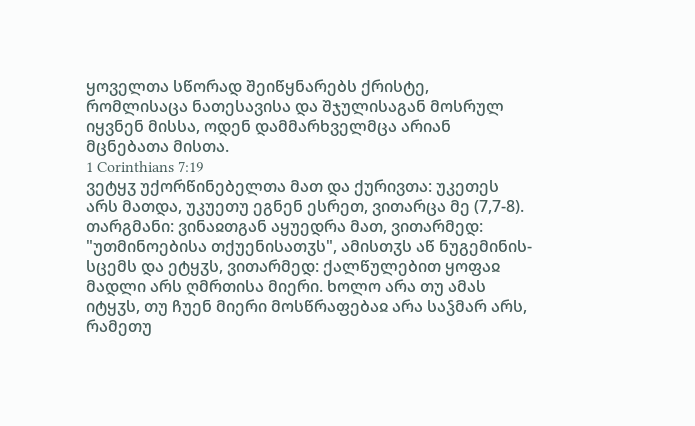ყოველთა სწორად შეიწყნარებს ქრისტე, რომლისაცა ნათესავისა და შჯულისაგან მოსრულ იყვნენ მისსა, ოდენ დამმარხველმცა არიან მცნებათა მისთა.
1 Corinthians 7:19
ვეტყჳ უქორწინებელთა მათ და ქურივთა: უკეთეს არს მათდა, უკუეთუ ეგნენ ესრეთ, ვითარცა მე (7,7-8).
თარგმანი: ვინაჲთგან აყუედრა მათ, ვითარმედ: "უთმინოებისა თქუენისათჳს", ამისთჳს აწ ნუგემინის-სცემს და ეტყჳს, ვითარმედ: ქალწულებით ყოფაჲ მადლი არს ღმრთისა მიერი. ხოლო არა თუ ამას იტყჳს, თუ ჩუენ მიერი მოსწრაფებაჲ არა საჴმარ არს, რამეთუ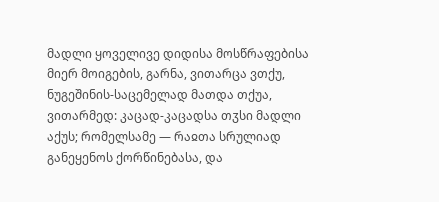მადლი ყოველივე დიდისა მოსწრაფებისა მიერ მოიგების, გარნა, ვითარცა ვთქუ, ნუგეშინის-საცემელად მათდა თქუა, ვითარმედ: კაცად-კაცადსა თჳსი მადლი აქუს; რომელსამე — რაჲთა სრულიად განეყენოს ქორწინებასა, და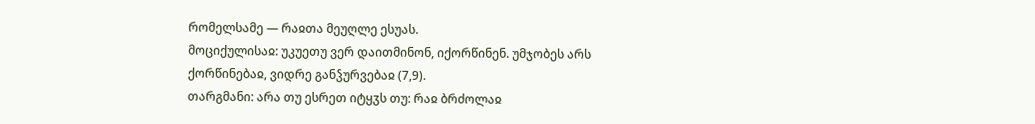რომელსამე — რაჲთა მეუღლე ესუას.
მოციქულისაჲ: უკუეთუ ვერ დაითმინონ, იქორწინენ. უმჯობეს არს ქორწინებაჲ, ვიდრე განჴურვებაჲ (7,9).
თარგმანი: არა თუ ესრეთ იტყჳს თუ: რაჲ ბრძოლაჲ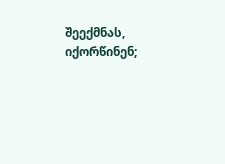შეექმნას, იქორწინენ;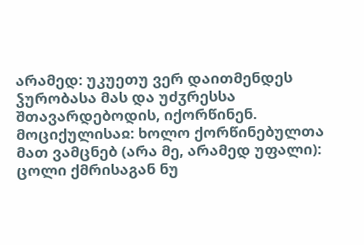არამედ: უკუეთუ ვერ დაითმენდეს ჴურობასა მას და უძჳრესსა შთავარდებოდის, იქორწინენ.
მოციქულისაჲ: ხოლო ქორწინებულთა მათ ვამცნებ (არა მე, არამედ უფალი): ცოლი ქმრისაგან ნუ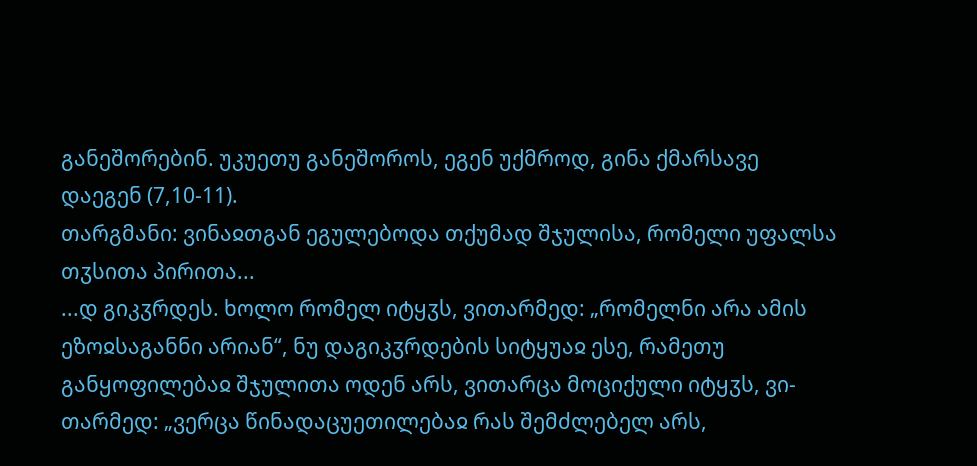განეშორებინ. უკუეთუ განეშოროს, ეგენ უქმროდ, გინა ქმარსავე დაეგენ (7,10-11).
თარგმანი: ვინაჲთგან ეგულებოდა თქუმად შჯულისა, რომელი უფალსა თჳსითა პირითა...
...დ გიკჳრდეს. ხოლო რომელ იტყჳს, ვითარმედ: „რომელნი არა ამის ეზოჲსაგანნი არიან“, ნუ დაგიკჳრდების სიტყუაჲ ესე, რამეთუ განყოფილებაჲ შჯულითა ოდენ არს, ვითარცა მოციქული იტყჳს, ვი-თარმედ: „ვერცა წინადაცუეთილებაჲ რას შემძლებელ არს,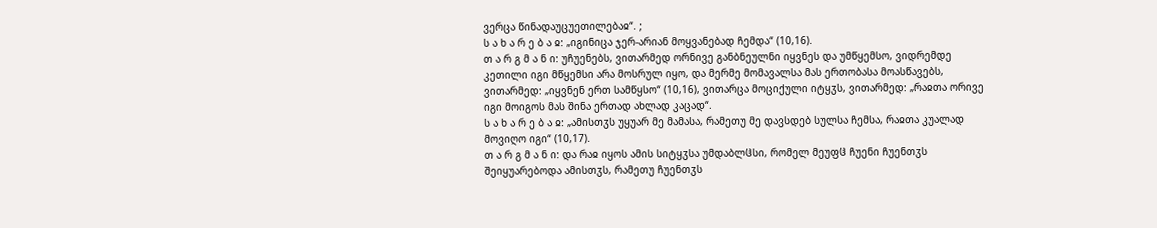ვერცა წინადაუცუეთილებაჲ“. ;
ს ა ხ ა რ ე ბ ა ჲ: „იგინიცა ჯერ-არიან მოყვანებად ჩემდა“ (10,16).
თ ა რ გ მ ა ნ ი: უჩუენებს, ვითარმედ ორნივე განბნეულნი იყვნეს და უმწყემსო, ვიდრემდე კეთილი იგი მწყემსი არა მოსრულ იყო, და მერმე მომავალსა მას ერთობასა მოასწავებს, ვითარმედ: „იყვნენ ერთ სამწყსო“ (10,16), ვითარცა მოციქული იტყჳს, ვითარმედ: „რაჲთა ორივე იგი მოიგოს მას შინა ერთად ახლად კაცად“.
ს ა ხ ა რ ე ბ ა ჲ: „ამისთჳს უყუარ მე მამასა, რამეთუ მე დავსდებ სულსა ჩემსა, რაჲთა კუალად მოვიღო იგი“ (10,17).
თ ა რ გ მ ა ნ ი: და რაჲ იყოს ამის სიტყჳსა უმდაბლჱსი, რომელ მეუფჱ ჩუენი ჩუენთჳს შეიყუარებოდა ამისთჳს, რამეთუ ჩუენთჳს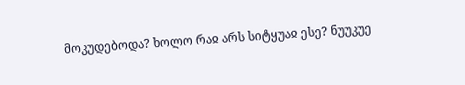მოკუდებოდა? ხოლო რაჲ არს სიტყუაჲ ესე? ნუუკუე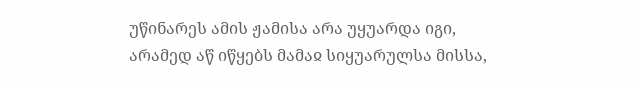უწინარეს ამის ჟამისა არა უყუარდა იგი, არამედ აწ იწყებს მამაჲ სიყუარულსა მისსა,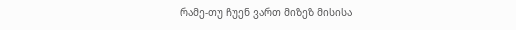რამე-თუ ჩუენ ვართ მიზეზ მისისა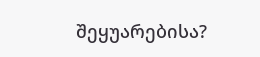შეყუარებისა?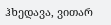ჰხედავა, ვითარ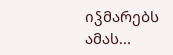იჴმარებს ამას...